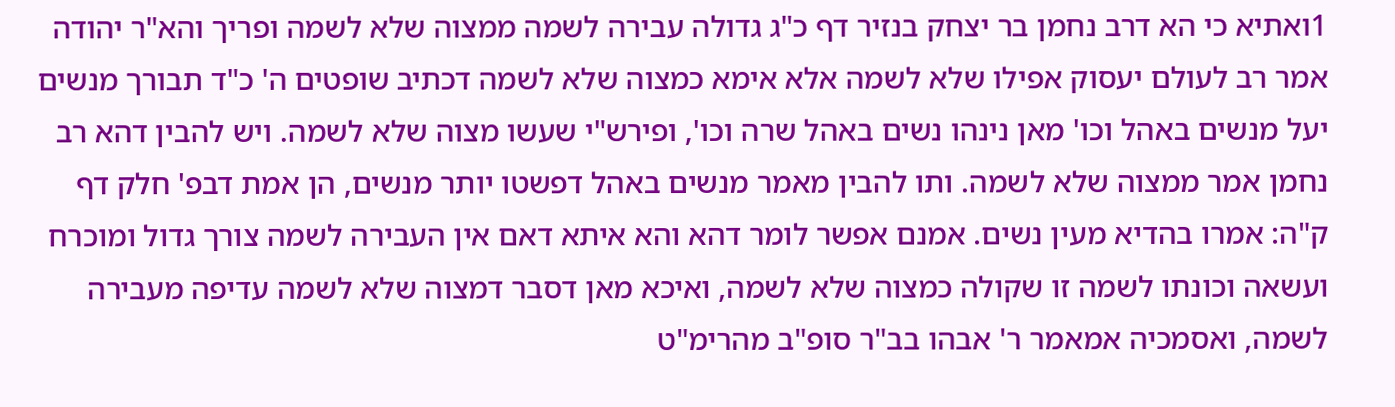1ואתיא כי הא דרב נחמן בר יצחק בנזיר דף כ"ג גדולה עבירה לשמה ממצוה שלא לשמה ופריך והא"ר יהודה אמר רב לעולם יעסוק אפילו שלא לשמה אלא אימא כמצוה שלא לשמה דכתיב שופטים ה' כ"ד תבורך מנשים יעל מנשים באהל וכו' מאן נינהו נשים באהל שרה וכו', ופירש"י שעשו מצוה שלא לשמה. ויש להבין דהא רב נחמן אמר ממצוה שלא לשמה. ותו להבין מאמר מנשים באהל דפשטו יותר מנשים, הן אמת דבפ' חלק דף ק"ה: אמרו בהדיא מעין נשים. אמנם אפשר לומר דהא והא איתא דאם אין העבירה לשמה צורך גדול ומוכרח ועשאה וכונתו לשמה זו שקולה כמצוה שלא לשמה, ואיכא מאן דסבר דמצוה שלא לשמה עדיפה מעבירה לשמה, ואסמכיה אמאמר ר' אבהו בב"ר סופ"ב מהרימ"ט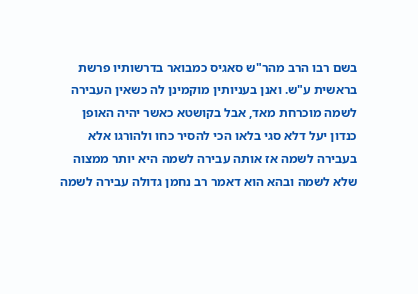בשם רבו הרב מהר"ש סאגיס כמבואר בדרשותיו פרשת בראשית ע"ש. ואנן בעניותין מוקמינן לה כשאין העבירה לשמה מוכרחת מאד, אבל בקושטא כאשר יהיה האופן כנדון יעל דלא סגי בלאו הכי להסיר כחו ולהורגו אלא בעבירה לשמה אז אותה עבירה לשמה היא יותר ממצוה שלא לשמה ובהא הוא דאמר רב נחמן גדולה עבירה לשמה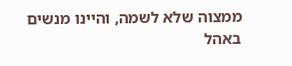ממצוה שלא לשמה, והיינו מנשים באהל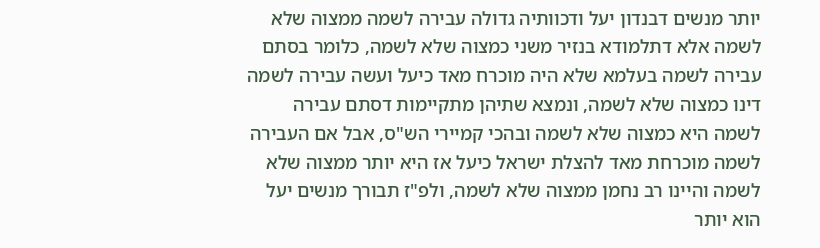יותר מנשים דבנדון יעל ודכוותיה גדולה עבירה לשמה ממצוה שלא לשמה אלא דתלמודא בנזיר משני כמצוה שלא לשמה, כלומר בסתם עבירה לשמה בעלמא שלא היה מוכרח מאד כיעל ועשה עבירה לשמה דינו כמצוה שלא לשמה, ונמצא שתיהן מתקיימות דסתם עבירה לשמה היא כמצוה שלא לשמה ובהכי קמיירי הש"ס, אבל אם העבירה לשמה מוכרחת מאד להצלת ישראל כיעל אז היא יותר ממצוה שלא לשמה והיינו רב נחמן ממצוה שלא לשמה, ולפ"ז תבורך מנשים יעל הוא יותר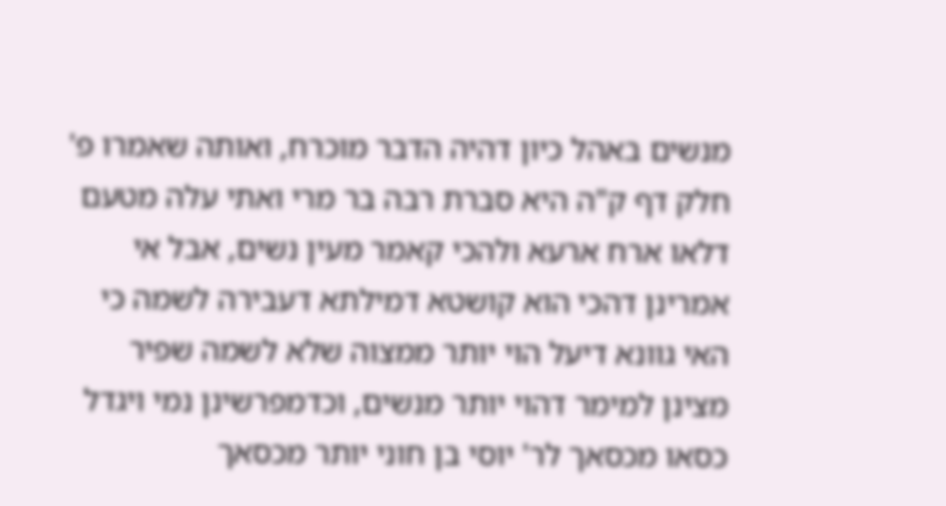מנשים באהל כיון דהיה הדבר מוכרח, ואותה שאמרו פ' חלק דף ק"ה היא סברת רבה בר מרי ואתי עלה מטעם דלאו ארח ארעא ולהכי קאמר מעין נשים, אבל אי אמרינן דהכי הוא קושטא דמילתא דעבירה לשמה כי האי גוונא דיעל הוי יותר ממצוה שלא לשמה שפיר מצינן למימר דהוי יותר מנשים, וכדמפרשינן נמי ויגדל כסאו מכסאך לר' יוסי בן חוני יותר מכסאך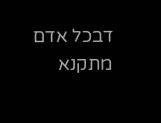דבכל אדם מתקנא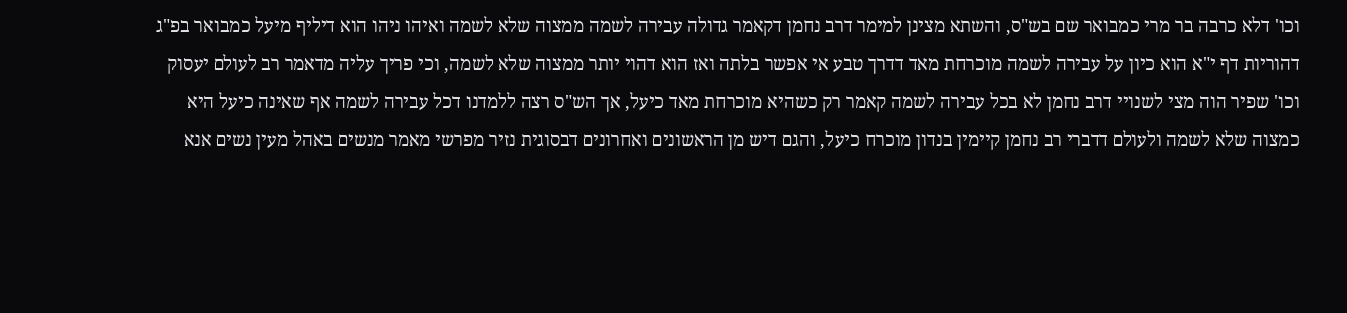וכו' דלא כרבה בר מרי כמבואר שם בש"ס, והשתא מצינן למימר דרב נחמן דקאמר גדולה עבירה לשמה ממצוה שלא לשמה ואיהו ניהו הוא דיליף מיעל כמבואר בפ"ג דהוריות דף י"א הוא כיון על עבירה לשמה מוכרחת מאד דדרך טבע אי אפשר בלתה ואז הוא דהוי יותר ממצוה שלא לשמה, וכי פריך עליה מדאמר רב לעולם יעסוק וכו' שפיר הוה מצי לשנויי דרב נחמן לא בכל עבירה לשמה קאמר רק כשהיא מוכרחת מאד כיעל, אך הש"ס רצה ללמדנו דכל עבירה לשמה אף שאינה כיעל היא כמצוה שלא לשמה ולעולם דדברי רב נחמן קיימין בנדון מוכרח כיעל, והגם דיש מן הראשונים ואחרונים דבסוגית נזיר מפרשי מאמר מנשים באהל מעין נשים אנא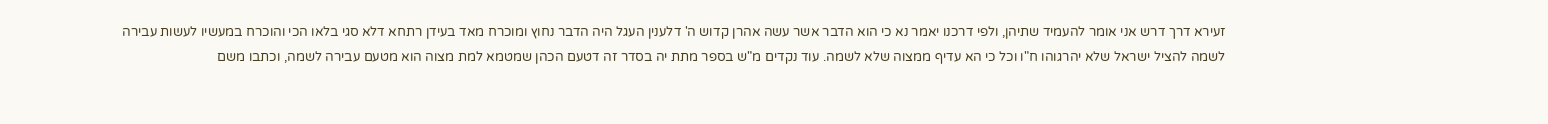זעירא דרך דרש אני אומר להעמיד שתיהן, ולפי דרכנו יאמר נא כי הוא הדבר אשר עשה אהרן קדוש ה' דלענין העגל היה הדבר נחוץ ומוכרח מאד בעידן רתחא דלא סגי בלאו הכי והוכרח במעשיו לעשות עבירה לשמה להציל ישראל שלא יהרגוהו ח"ו וכל כי הא עדיף ממצוה שלא לשמה. עוד נקדים מ"ש בספר מתת יה בסדר זה דטעם הכהן שמטמא למת מצוה הוא מטעם עבירה לשמה, וכתבו משם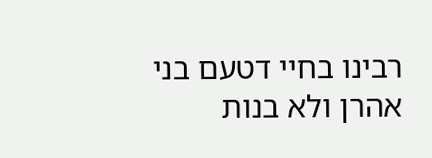רבינו בחיי דטעם בני אהרן ולא בנות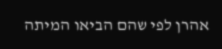אהרן לפי שהם הביאו המיתה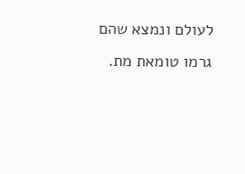לעולם ונמצא שהם גרמו טומאת מת.